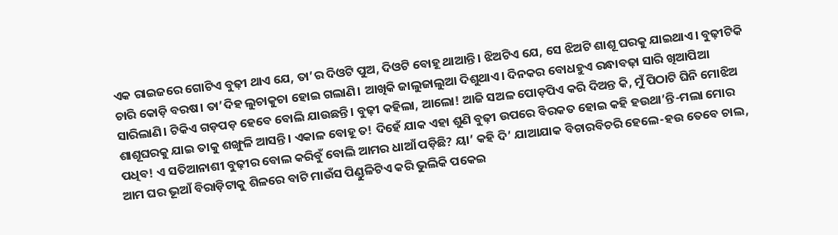ଏକ ରାଇଜରେ ଗୋଟିଏ ବୁଢ଼ୀ ଥାଏ ଯେ, ତା’ର ଦିଓଟି ପୁଅ, ଦିଓଟି ବୋହୂ ଥାଆନ୍ତି। ଝିଅଟିଏ ଯେ, ସେ ଝିଅଟି ଶାଶୂ ଘରକୁ ଯାଇଥାଏ। ବୁଢ଼ୀଟିକି ଚାରି କୋଡ଼ି ବରଷ। ତା’ଦିହ ଲୁଚାକୁଚା ହୋଇ ଗଲାଣି। ଆଖିକି ଜାଲୁଜାଲୁଆ ଦିଶୁଥାଏ। ଦିନକର ବୋଧହୁଏ ରନ୍ଧାବଢ଼ା ସାରି ଖିଆପିଆ ସାରିଲାଣି। ଟିକିଏ ଗଡ଼ପଡ଼ ହେବେ ବୋଲି ଯାଉଛନ୍ତି। ବୁଢ଼ୀ କହିଲା, ଆଲୋ! ଆଜି ସଅଳ ପୋଡ଼ପିଏ କରି ଦିଅନ୍ତ କି, ମୁଁ ପିଠାଟି ଘିନି ମୋଝିଅ ଶାଶୂଘରକୁ ଯାଇ ତାକୁ ଶଙ୍ଖୁଳି ଆସନ୍ତି। ଏକାଳ ବୋହୂ ତ! ଦିହେଁ ଯାକ ଏହା ଶୁଣି ବୁଢ଼ୀ ଉପରେ ବିରକତ ହୋଇ କହି ହଉଥା’ନ୍ତି-ମଲା ମୋର ପଧିବ! ଏ ସତିଆନାଶୀ ବୁଢ଼ୀର ବୋଲ କରିବୁଁ ବୋଲି ଆମର ଧାଆଁ ପଡ଼ିଛି? ୟା’ କହି ଦି’ ଯାଆଯାକ ବିଚାରବିଚରି ହେଲେ-ହଉ ତେବେ ଚାଲ, ଆମ ଘର ଭୂଆଁ ବିରାଡ଼ିଟାକୁ ଶିଳରେ ବାଟି ମାଉଁସ ପିଣ୍ଡୁଳିଟିଏ କରି ଭୁଲିକି ପକେଇ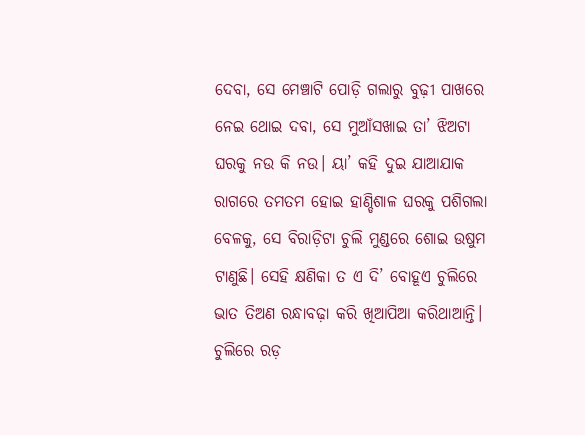ଦେବା, ସେ ମେଞ୍ଚାଟି ପୋଡ଼ି ଗଲାରୁ ବୁଢ଼ୀ ପାଖରେ ନେଇ ଥୋଇ ଦବା, ସେ ମୁଆଁସଖାଇ ତା’ ଝିଅଟା ଘରକୁ ନଉ କି ନଉ। ୟା’ କହି ଦୁଇ ଯାଆଯାକ ରାଗରେ ତମତମ ହୋଇ ହାଣ୍ଡିଶାଳ ଘରକୁ ପଶିଗଲା ବେଳକୁ, ସେ ବିରାଡ଼ିଟା ଚୁଲି ମୁଣ୍ଡରେ ଶୋଇ ଉଷୁମ ଟାଣୁଛି। ସେହି କ୍ଷଣିକା ତ ଏ ଦି’ ବୋହୂଏ ଚୁଲିରେ ଭାତ ତିଅଣ ରନ୍ଧାବଢ଼ା କରି ଖିଆପିଆ କରିଥାଆନ୍ତି। ଚୁଲିରେ ରଡ଼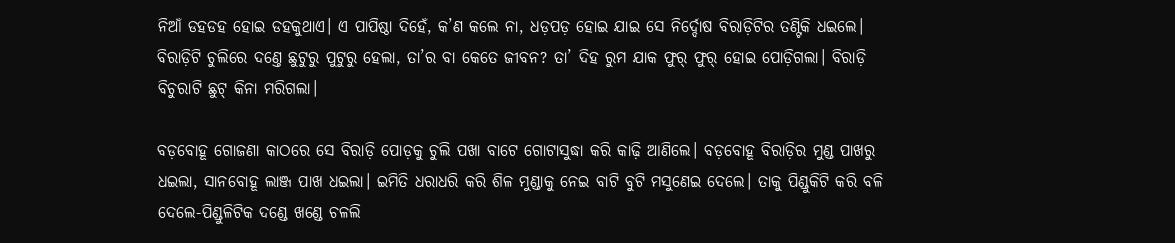ନିଆଁ ଡହଡହ ହୋଇ ଡହକୁଥାଏ। ଏ ପାପିଷ୍ଠା ଦିହେଁ, କ’ଣ କଲେ ନା, ଧଡ଼ପଡ଼ ହୋଇ ଯାଇ ସେ ନିର୍ଦ୍ଦୋଷ ବିରାଡ଼ିଟିର ତଣ୍ଟିକି ଧଇଲେ। ବିରାଡ଼ିଟି ଚୁଲିରେ ଦଣ୍ତେ ଛୁଟୁରୁ ପୁଟୁରୁ ହେଲା, ତା’ର ବା କେତେ ଜୀବନ? ତା’ ଦିହ ରୁମ ଯାକ ଫୁର୍ ଫୁର୍ ହୋଇ ପୋଡ଼ିଗଲା। ବିରାଡ଼ି ବିଚୁରାଟି ଛୁଟ୍ କିନା ମରିଗଲା।

ବଡ଼ବୋହୂ ଗୋଜଣା କାଠରେ ସେ ବିରାଡ଼ି ପୋଡ଼କୁ ଚୁଲି ପଖା ବାଟେ ଗୋଟାସୁଦ୍ଧା କରି କାଢ଼ି ଆଣିଲେ। ବଡ଼ବୋହୂ ବିରାଡ଼ିର ମୁଣ୍ଡ ପାଖରୁ ଧଇଲା, ସାନବୋହୂ ଲାଞ୍ଜ ପାଖ ଧଇଲା। ଇମିତି ଧରାଧରି କରି ଶିଳ ମୁଣ୍ଡାକୁ ନେଇ ବାଟି ବୁଟି ମସୁଣେଇ ଦେଲେ। ତାକୁ ପିଣ୍ଡୁକିଟି କରି ବଳି ଦେଲେ-ପିଣ୍ଡୁଳିଟିକ ଦଣ୍ଡେ ଖଣ୍ଡେ ଚଳଲି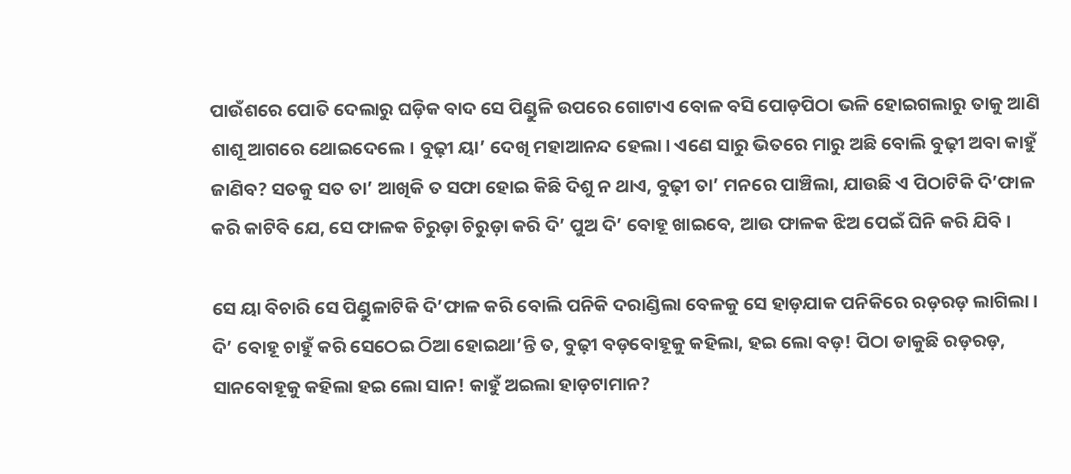ପାଉଁଶରେ ପୋତି ଦେଲାରୁ ଘଡ଼ିକ ବାଦ ସେ ପିଣ୍ଡୁଳି ଉପରେ ଗୋଟାଏ ବୋଳ ବସି ପୋଡ଼ପିଠା ଭଳି ହୋଇଗଲାରୁ ତାକୁ ଆଣି ଶାଶୂ ଆଗରେ ଥୋଇଦେଲେ। ବୁଢ଼ୀ ୟା’ ଦେଖି ମହାଆନନ୍ଦ ହେଲା। ଏଣେ ସାରୁ ଭିତରେ ମାରୁ ଅଛି ବୋଲି ବୁଢ଼ୀ ଅବା କାହୁଁ ଜାଣିବ? ସତକୁ ସତ ତା’ ଆଖିକି ତ ସଫା ହୋଇ କିଛି ଦିଶୁ ନ ଥାଏ, ବୁଢ଼ୀ ତା’ ମନରେ ପାଞ୍ଚିଲା, ଯାଉଛି ଏ ପିଠାଟିକି ଦି’ଫାଳ କରି କାଟିବି ଯେ, ସେ ଫାଳକ ଚିରୁଡ଼ା ଚିରୁଡ଼ା କରି ଦି’ ପୁଅ ଦି’ ବୋହୂ ଖାଇବେ, ଆଉ ଫାଳକ ଝିଅ ପେଇଁ ଘିନି କରି ଯିବି।

ସେ ୟା ବିଚାରି ସେ ପିଣ୍ଡୁଳାଟିକି ଦି’ଫାଳ କରି ବୋଲି ପନିକି ଦରାଣ୍ଡିଲା ବେଳକୁ ସେ ହାଡ଼ଯାକ ପନିକିରେ ରଡ଼ରଡ଼ ଲାଗିଲା। ଦି’ ବୋହୂ ଚାହୁଁ କରି ସେଠେଇ ଠିଆ ହୋଇଥା’ନ୍ତି ତ, ବୁଢ଼ୀ ବଡ଼ବୋହୂକୁ କହିଲା, ହଇ ଲୋ ବଡ଼! ପିଠା ଡାକୁଛି ରଡ଼ରଡ଼, ସାନବୋହୂକୁ କହିଲା ହଇ ଲୋ ସାନ! କାହୁଁ ଅଇଲା ହାଡ଼ଟାମାନ?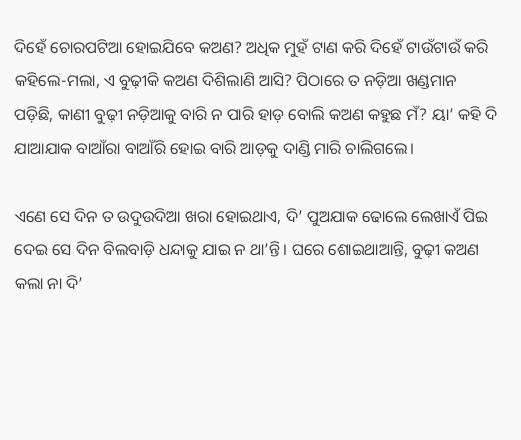ଦିହେଁ ଚୋରପଟିଆ ହୋଇଯିବେ କଅଣ? ଅଧିକ ମୁହଁ ଟାଣ କରି ଦିହେଁ ଟାଉଁଟାଉଁ କରି କହିଲେ-ମଲା, ଏ ବୁଢ଼ୀକି କଅଣ ଦିଶିଲାଣି ଆସି? ପିଠାରେ ତ ନଡ଼ିଆ ଖଣ୍ଡମାନ ପଡ଼ିଛି, କାଣୀ ବୁଢ଼ୀ ନଡ଼ିଆକୁ ବାରି ନ ପାରି ହାଡ଼ ବୋଲି କଅଣ କହୁଛ ମଁ? ୟା’ କହି ଦି ଯାଆଯାକ ବାଆଁରା ବାଆଁରି ହୋଇ ବାରି ଆଡ଼କୁ ଦାଣ୍ଡି ମାରି ଚାଲିଗଲେ।

ଏଣେ ସେ ଦିନ ତ ଉଦୁଉଦିଆ ଖରା ହୋଇଥାଏ, ଦି’ ପୁଅଯାକ ଢୋଲେ ଲେଖାଏଁ ପିଇ ଦେଇ ସେ ଦିନ ବିଲବାଡ଼ି ଧନ୍ଦାକୁ ଯାଇ ନ ଥା’ନ୍ତି। ଘରେ ଶୋଇଥାଆନ୍ତି, ବୁଢ଼ୀ କଅଣ କଲା ନା ଦି’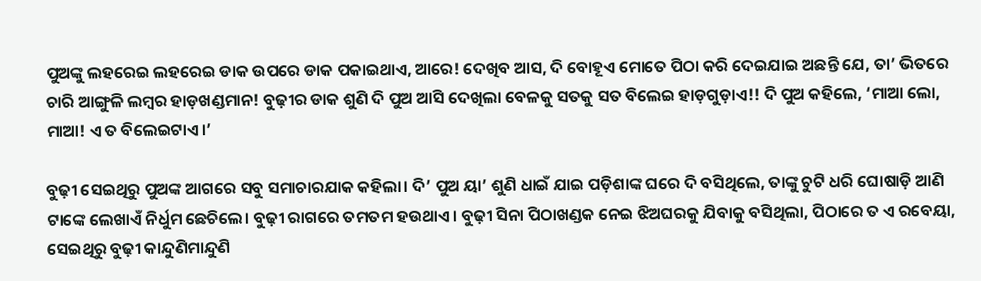ପୁଅଙ୍କୁ ଲହରେଇ ଲହରେଇ ଡାକ ଉପରେ ଡାକ ପକାଇଥାଏ, ଆରେ! ଦେଖିବ ଆସ, ଦି ବୋହୂଏ ମୋତେ ପିଠା କରି ଦେଇଯାଇ ଅଛନ୍ତି ଯେ, ତା’ ଭିତରେ ଚାରି ଆଙ୍ଗୁଳି ଲମ୍ବର ହାଡ଼ଖଣ୍ଡମାନ! ବୁଢ଼ୀର ଡାକ ଶୁଣି ଦି ପୁଅ ଆସି ଦେଖିଲା ବେଳକୁ ସତକୁ ସତ ବିଲେଇ ହାଡ଼ଗୁଡ଼ାଏ!! ଦି ପୁଅ କହିଲେ, ‘ମାଆ ଲୋ, ମାଆ! ଏ ତ ବିଲେଇଟାଏ।’

ବୁଢ଼ୀ ସେଇଥିରୁ ପୁଅଙ୍କ ଆଗରେ ସବୁ ସମାଚାରଯାକ କହିଲା। ଦି’ ପୁଅ ୟା’ ଶୁଣି ଧାଇଁ ଯାଇ ପଡ଼ିଶାଙ୍କ ଘରେ ଦି ବସିଥିଲେ, ତାଙ୍କୁ ଚୁଟି ଧରି ଘୋଷାଡ଼ି ଆଣି ଟାଙ୍କେ ଲେଖାଏଁ ନିର୍ଧୁମ ଛେଚିଲେ। ବୁଢ଼ୀ ରାଗରେ ତମତମ ହଉଥାଏ। ବୁଢ଼ୀ ସିନା ପିଠାଖଣ୍ଡକ ନେଇ ଝିଅଘରକୁ ଯିବାକୁ ବସିଥିଲା, ପିଠାରେ ତ ଏ ରବେୟା, ସେଇଥିରୁ ବୁଢ଼ୀ କାନ୍ଦୁଣିମାନ୍ଦୁଣି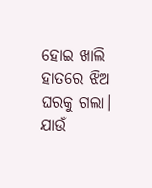ହୋଇ ଖାଲି ହାତରେ ଝିଅ ଘରକୁ ଗଲା। ଯାଉଁ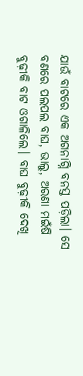ଯାଉଁ ବାଟରେ ଏକ ଅଗନାଗ୍ନି ବନସ୍ତ ପଡ଼ିଲା। ସେ ବଣରେ ପଲପଲ ବାଘ, ଭାଲୁ, ଅରଣା ମଇଁଷି ବୁଢ଼ୀକି ବାଟ ଓଗାଳିଲେ। ବାଘ ବୁଢ଼ୀକି ଦେଖି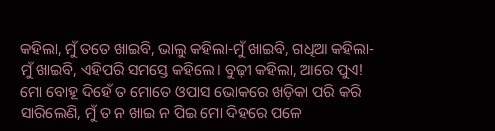କହିଲା, ମୁଁ ତତେ ଖାଇବି, ଭାଲୁ କହିଲା-ମୁଁ ଖାଇବି, ଗଧିଆ କହିଲା- ମୁଁ ଖାଇବି, ଏହିପରି ସମସ୍ତେ କହିଲେ। ବୁଢ଼ୀ କହିଲା, ଆରେ ପୁଏ! ମୋ ବୋହୂ ଦିହେଁ ତ ମୋତେ ଓପାସ ଭୋକରେ ଖଡ଼ିକା ପରି କରି ସାରିଲେଣି, ମୁଁ ତ ନ ଖାଇ ନ ପିଇ ମୋ ଦିହରେ ପଳେ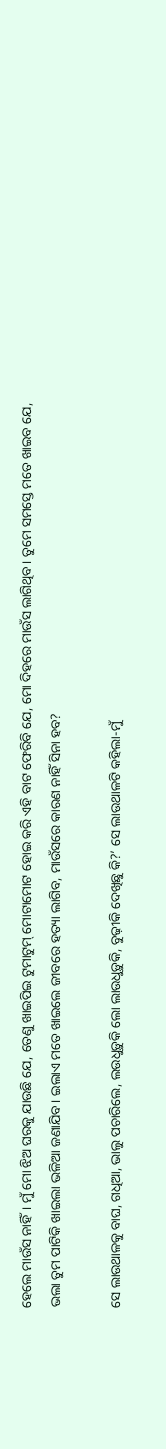ହେଲେ ମାଉଁସ ନାହିଁ। ମୁଁ ମୋ ଝିଅ ଘରକୁ ଯାଉଛି ଯେ, ତେଣୁ ଖାଇପିଇ ଟୁମାଟୁମ୍ ମୋଟାମୋଟ ହୋଇ କରି ଏହି ବାଟ ଫେରିବି ଯେ, ମୋ ଦିହରେ ମାଉଁସ ଲାଗିଥିବ। ତୁମେ ସମସ୍ତେ ମତେ ଖାଇବ ଯେ, ଭଲା ତୁମ ପାଟିକି ଖାଇଲା ଭଳିଆ ଜଣାଯିବ। ଇଲାଏ ମତେ ଖାଇଲେ ଜୀବରେ ହତ୍ୟା ଲାଗିବ, ମାଉଁସରେ କାରଣ ନାହିଁ ସିନା ହବ?

ସେ ଲାଉଥାଳକୁ ବାଘ, ଗଧିଆ, ଭାଲୁ ପଚାରିଲେ, ଲଉଧୁଡ଼ୁକି ଲୋ ଲାଉଧୁଡ଼ୁକି, ବୁଢ଼ୀକି ଦେଖିଛୁ କି?’ ସେ ଲାଉଥାଳଟି କହିଲା-ମୁଁ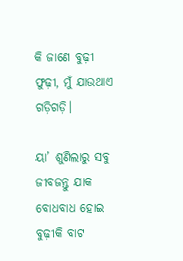କି ଜାଣେ ବୁଢ଼ୀ ଫୁଢ଼ୀ, ମୁଁ ଯାଉଥାଏ ଗଡ଼ିଗଡ଼ି।

ୟା’ ଶୁଣିଲାରୁ ସବୁ ଜୀବଜନ୍ତୁ ଯାକ ବୋଧବାଧ ହୋଇ ବୁଢ଼ୀକି ବାଟ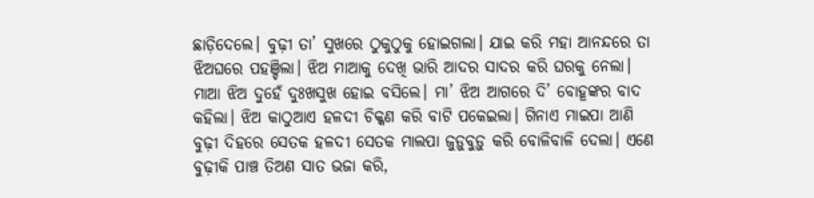ଛାଡ଼ିଦେଲେ। ବୁଢ଼ୀ ତା’ ସୁଖରେ ଠୁକୁଠୁକୁ ହୋଇଗଲା। ଯାଇ କରି ମହା ଆନନ୍ଦରେ ତା ଝିଅଘରେ ପହଞ୍ଚିଲା। ଝିଅ ମାଆକୁ ଦେଖି ଭାରି ଆଦର ସାଦର କରି ଘରକୁ ନେଲା। ମାଆ ଝିଅ ଦୁହେଁ ଦୁଃଖସୁଖ ହୋଇ ବସିଲେ। ମା’ ଝିଅ ଆଗରେ ଦି’ ବୋହୂଙ୍କର ବାଦ କହିଲା। ଝିଅ କାଠୁଆଏ ହଳଦୀ ଚିକ୍କଣ କରି ବାଟି ପକେଇଲା। ଗିନାଏ ମାଇପା ଆଣି ବୁଢ଼ୀ ଦିହରେ ସେତକ ହଳଦୀ ସେତକ ମାଲପା ଜୁଡ଼ୁବୁଡ଼ୁ କରି ବୋଳିବାଳି ଦେଲା। ଏଣେ ବୁଢ଼ୀକି ପାଞ୍ଚ ତିଅଣ ସାତ ଭଜା କରି,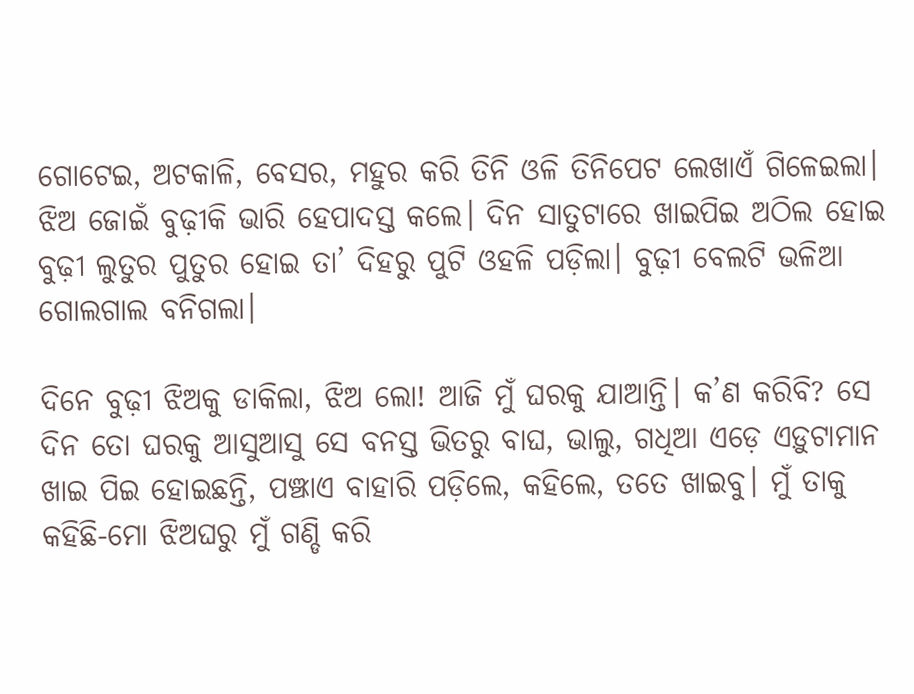ଗୋଟେଇ, ଅଟକାଳି, ବେସର, ମହୁର କରି ତିନି ଓଳି ତିନିପେଟ ଲେଖାଏଁ ଗିଳେଇଲା। ଝିଅ ଜୋଇଁ ବୁଢ଼ୀକି ଭାରି ହେପାଦସ୍ତ କଲେ। ଦିନ ସାତୁଟାରେ ଖାଇପିଇ ଅଠିଲ ହୋଇ ବୁଢ଼ୀ ଲୁତୁର ପୁତୁର ହୋଇ ତା’ ଦିହରୁ ପୁଟି ଓହଳି ପଡ଼ିଲା। ବୁଢ଼ୀ ବେଲଟି ଭଳିଆ ଗୋଲଗାଲ ବନିଗଲା।

ଦିନେ ବୁଢ଼ୀ ଝିଅକୁ ଡାକିଲା, ଝିଅ ଲୋ! ଆଜି ମୁଁ ଘରକୁ ଯାଆନ୍ତି। କ’ଣ କରିବି? ସେ ଦିନ ତୋ ଘରକୁ ଆସୁଆସୁ ସେ ବନସ୍ତ ଭିତରୁ ବାଘ, ଭାଲୁ, ଗଧିଆ ଏଡ଼େ ଏଡ଼ୁଟାମାନ ଖାଇ ପିଇ ହୋଇଛନ୍ତି, ପଞ୍ଝାଏ ବାହାରି ପଡ଼ିଲେ, କହିଲେ, ତତେ ଖାଇବୁ। ମୁଁ ତାକୁ କହିଛି-ମୋ ଝିଅଘରୁ ମୁଁ ଗଣ୍ଡି କରି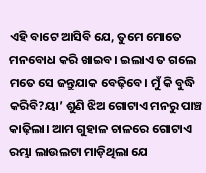ଏହି ବାଟେ ଆସିବି ଯେ, ତୁମେ ମୋତେ ମନବୋଧ କରି ଖାଇବ। ଇଲାଏ ତ ଗଲେ ମତେ ସେ ଜନ୍ତୁଯାକ ବେଢ଼ିବେ। ମୁଁ କି ବୁଦ୍ଧି କରିବି?ୟା’ ଶୁଣି ଝିଅ ଗୋଟାଏ ମନରୁ ପାଞ୍ଚ କାଢ଼ିଲା। ଆମ ଗୁହାଳ ଚାଳରେ ଗୋଟାଏ ରମ୍ଭା ଲାଉଲଟା ମାଡ଼ିଥିଲା ଯେ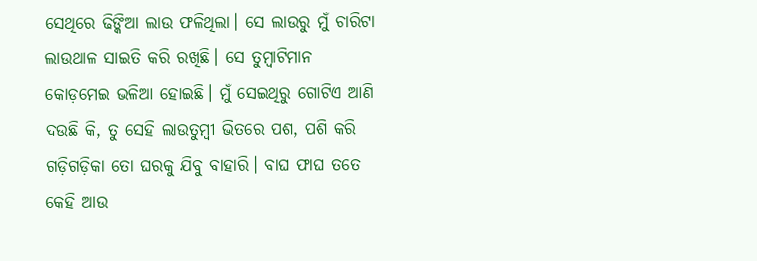ସେଥିରେ ଢିଙ୍କିଆ ଲାଉ ଫଳିଥିଲା। ସେ ଲାଉରୁ ମୁଁ ଚାରିଟା ଲାଉଥାଳ ସାଇତି କରି ରଖିଛି। ସେ ତୁମ୍ବାଟିମାନ କୋଡ଼ମେଇ ଭଳିଆ ହୋଇଛି। ମୁଁ ସେଇଥିରୁ ଗୋଟିଏ ଆଣି ଦଉଛି କି, ତୁ ସେହି ଲାଉତୁମ୍ବୀ ଭିତରେ ପଶ, ପଶି କରି ଗଡ଼ିଗଡ଼ିକା ତୋ ଘରକୁ ଯିବୁ ବାହାରି। ବାଘ ଫାଘ ତତେ କେହି ଆଉ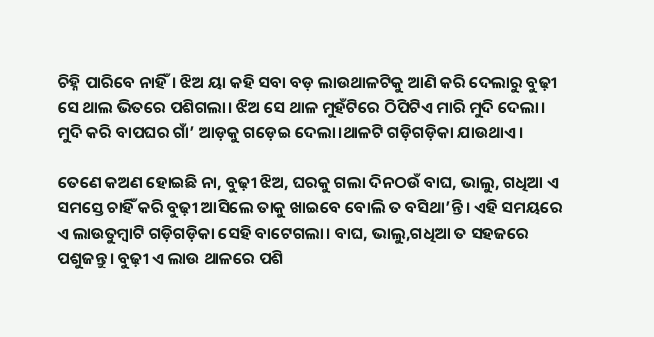ଚିହ୍ନି ପାରିବେ ନାହିଁ। ଝିଅ ୟା କହି ସବା ବଡ଼ ଲାଉଥାଳଟିକୁ ଆଣି କରି ଦେଲାରୁ ବୁଢ଼ୀ ସେ ଥାଲ ଭିତରେ ପଶିଗଲା। ଝିଅ ସେ ଥାଳ ମୁହଁଟିରେ ଠିପିଟିଏ ମାରି ମୁଦି ଦେଲା। ମୁଦି କରି ବାପଘର ଗାଁ’ ଆଡ଼କୁ ଗଡ଼େଇ ଦେଲା।ଥାଳଟି ଗଡ଼ିଗଡ଼ିକା ଯାଉଥାଏ।

ତେଣେ କଅଣ ହୋଇଛି ନା, ବୁଢ଼ୀ ଝିଅ, ଘରକୁ ଗଲା ଦିନଠଉଁ ବାଘ, ଭାଲୁ, ଗଧିଆ ଏ ସମସ୍ତେ ଚାହିଁ କରି ବୁଢ଼ୀ ଆସିଲେ ତାକୁ ଖାଇବେ ବୋଲି ତ ବସିଥା’ନ୍ତି। ଏହି ସମୟରେ ଏ ଲାଉତୁମ୍ବାଟି ଗଡ଼ିଗଡ଼ିକା ସେହି ବାଟେଗଲା। ବାଘ, ଭାଲୁ,ଗଧିଆ ତ ସହଜରେ ପଶୁଜନ୍ତୁ। ବୁଢ଼ୀ ଏ ଲାଉ ଥାଳରେ ପଶି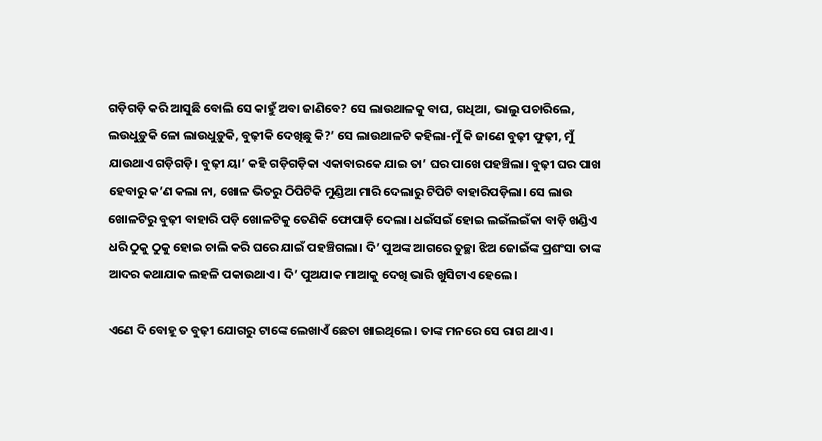ଗଡ଼ିଗଡ଼ି କରି ଆସୁଛି ବୋଲି ସେ କାହୁଁ ଅବା ଜାଣିବେ? ସେ ଲାଉଥାଳକୁ ବାଘ, ଗଧିଆ, ଭାଲୁ ପଚାରିଲେ, ଲଉଧୁଡ଼ୁକି ଳୋ ଲାଉଧୁଡ଼ୁକି, ବୁଢ଼ୀକି ଦେଖିଛୁ କି?’ ସେ ଲାଉଥାଳଟି କହିଲା-ମୁଁ କି ଜାଣେ ବୁଢ଼ୀ ଫୁଢ଼ୀ, ମୁଁ ଯାଉଥାଏ ଗଡ଼ିଗଡ଼ି। ବୁଢ଼ୀ ୟା’ କହି ଗଡ଼ିଗଡ଼ିକା ଏକାବାରକେ ଯାଇ ତା’ ଘର ପାଖେ ପହଞ୍ଚିଲା। ବୁଢ଼ୀ ଘର ପାଖ ହେବାରୁ କ’ଣ କଲା ନା, ଖୋଳ ଭିତରୁ ଠିପିଟିକି ମୁଣ୍ଡିଆ ମାରି ଦେଲାରୁ ଟିପିଟି ବାହାରିପଡ଼ିଲା। ସେ ଲାଉ ଖୋଳଟିରୁ ବୁଢ଼ୀ ବାହାରି ପଡ଼ି ଖୋଳଟିକୁ ତେଣିକି ଫୋପାଡ଼ି ଦେଲା। ଧଇଁସଇଁ ହୋଇ ଲଇଁଲଇଁକା ବାଡ଼ି ଖଣ୍ଡିଏ ଧରି ଠୁକୁ ଠୁକୁ ହୋଇ ଚାଲି କରି ଘରେ ଯାଇଁ ପହଞ୍ଚିଗଲା। ଦି’ ପୁଅଙ୍କ ଆଗରେ ତୁଚ୍ଛା ଝିଅ ଜୋଇଁଙ୍କ ପ୍ରଶଂସା ତାଙ୍କ ଆଦର କଥାଯାକ ଲହଳି ପକାଉଥାଏ। ଦି’ ପୁଅଯାକ ମାଆକୁ ଦେଖି ଭାରି ଖୁସିଟାଏ ହେଲେ।

ଏଣେ ଦି ବୋହୂ ତ ବୁଢ଼ୀ ଯୋଗରୁ ଟାଙ୍କେ ଲେଖାଏଁ ଛେଚା ଖାଇଥିଲେ। ତାଙ୍କ ମନରେ ସେ ରାଗ ଥାଏ।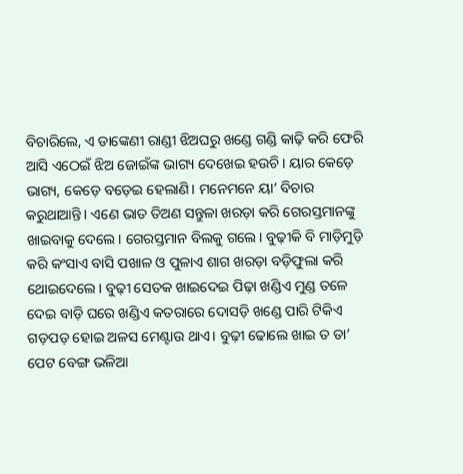ବିଚାରିଲେ, ଏ ଡାଙ୍କେଣୀ ରାଣ୍ଡୀ ଝିଅଘରୁ ଖଣ୍ଡେ ଗଣ୍ଡି କାଢ଼ି କରି ଫେରି ଆସି ଏଠେଇଁ ଝିଅ ଜୋଇଁଙ୍କ ଭାଗ୍ୟ ଦେଖେଇ ହଉଚି। ୟାର କେଡ଼େ ଭାଗ୍ୟ, କେଡ଼େ ବଡ଼େଇ ହେଲାଣି। ମନେମନେ ୟା’ ବିଚାର କରୁଥାଆନ୍ତି। ଏଣେ ଭାତ ତିଅଣ ସନ୍ତୁଳା ଖରଡ଼ା କରି ଗେରସ୍ତମାନଙ୍କୁ ଖାଇବାକୁ ଦେଲେ। ଗେରସ୍ତମାନ ବିଲକୁ ଗଲେ। ବୁଢ଼ୀକି ବି ମାଡ଼ିମୁଡ଼ି କରି କଂସାଏ ବାସି ପଖାଳ ଓ ପୁଳାଏ ଶାଗ ଖରଡ଼ା ବଡ଼ିଫୁଲା କରି ଥୋଇଦେଲେ। ବୁଢ଼ୀ ସେତକ ଖାଇଦେଇ ପିଢ଼ା ଖଣ୍ଡିଏ ମୁଣ୍ଡ ତଳେ ଦେଇ ବାଡ଼ି ଘରେ ଖଣ୍ଡିଏ କତରାରେ ଦୋସଡ଼ି ଖଣ୍ଡେ ପାରି ଟିକିଏ ଗଡ଼ପଡ଼ ହୋଇ ଅଳସ ମେଣ୍ଟାଉ ଥାଏ। ବୁଢ଼ୀ ଢୋଲେ ଖାଇ ତ ତା’ ପେଟ ବେଙ୍ଗ ଭଳିଆ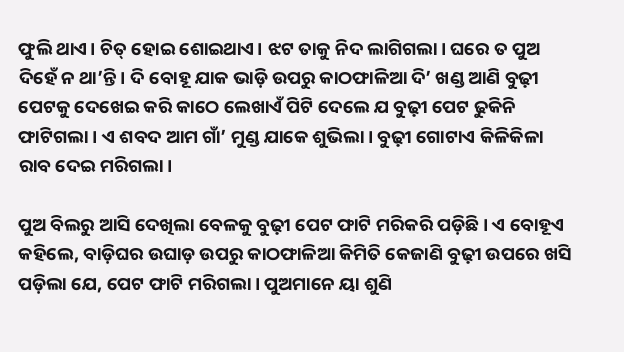ଫୁଲି ଥାଏ। ଚିତ୍ ହୋଇ ଶୋଇଥାଏ। ଝଟ ତାକୁ ନିଦ ଲାଗିଗଲା। ଘରେ ତ ପୁଅ ଦିହେଁ ନ ଥା’ନ୍ତି। ଦି ବୋହୂ ଯାକ ଭାଡ଼ି ଉପରୁ କାଠଫାଳିଆ ଦି’ ଖଣ୍ଡ ଆଣି ବୁଢ଼ୀ ପେଟକୁ ଦେଖେଇ କରି କାଠେ ଲେଖାଏଁ ପିଟି ଦେଲେ ଯ ବୁଢ଼ୀ ପେଟ ଢୁକିନି ଫାଟିଗଲା। ଏ ଶବଦ ଆମ ଗାଁ’ ମୁଣ୍ଡ ଯାକେ ଶୁଭିଲା। ବୁଢ଼ୀ ଗୋଟାଏ କିଳିକିଳା ରାବ ଦେଇ ମରିଗଲା।

ପୁଅ ବିଲରୁ ଆସି ଦେଖିଲା ବେଳକୁ ବୁଢ଼ୀ ପେଟ ଫାଟି ମରିକରି ପଡ଼ିଛି। ଏ ବୋହୂଏ କହିଲେ, ବାଡ଼ିଘର ଉଘାଡ଼ ଉପରୁ କାଠଫାଳିଆ କିମିତି କେଜାଣି ବୁଢ଼ୀ ଉପରେ ଖସି ପଡ଼ିଲା ଯେ, ପେଟ ଫାଟି ମରିଗଲା। ପୁଅମାନେ ୟା ଶୁଣି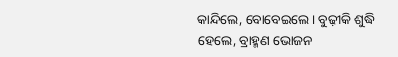କାନ୍ଦିଲେ, ବୋବେଇଲେ। ବୁଢ଼ୀକି ଶୁଦ୍ଧି ହେଲେ, ବ୍ରାହ୍ମଣ ଭୋଜନ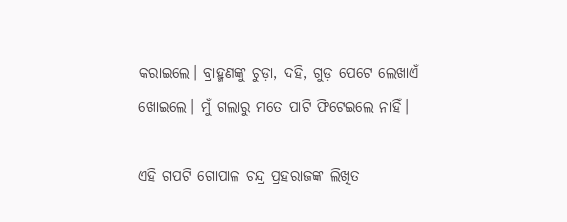କରାଇଲେ। ବ୍ରାହ୍ମଣଙ୍କୁ ଚୁଡ଼ା, ଦହି, ଗୁଡ଼ ପେଟେ ଲେଖାଏଁ ଖୋଇଲେ। ମୁଁ ଗଲାରୁ ମତେ ପାଟି ଫିଟେଇଲେ ନାହିଁ।

ଏହି ଗପଟି ଗୋପାଳ ଚନ୍ଦ୍ର ପ୍ରହରାଜଙ୍କ ଲିଖିତ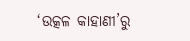‘ଉତ୍କଳ କାହାଣୀ’ରୁ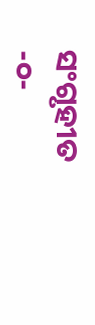ସଂଗୃହୀତ
-୦-